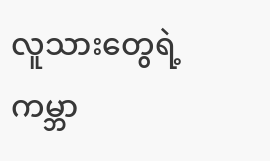လူသားတွေရဲ့ကမ္ဘာ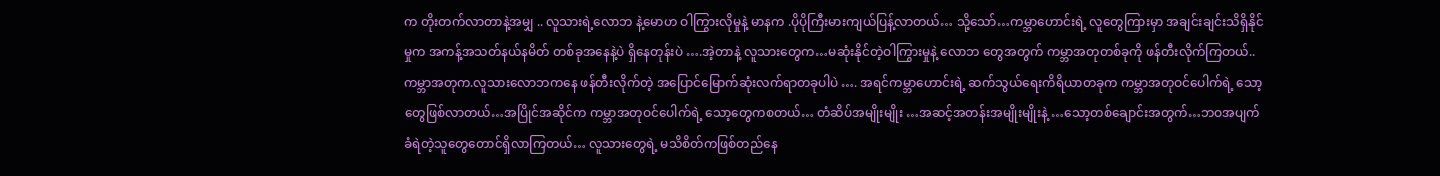က တိုးတက်လာတာနဲ့အမျှ .. လူသားရဲ့လောဘ နဲ့မောဟ ဝါကြွားလိုမှုနဲ့ မာနက .ပိုပိုကြီးမားကျယ်ပြန့်လာတယ်… သို့သော်…ကမ္ဘာဟောင်းရဲ့ လူတွေကြားမှာ အချင်းချင်းသိရှိနိုင်မှုက အကန့်အသတ်နယ်နမိတ် တစ်ခုအနေနဲ့ပဲ ရှိနေတုန်းပဲ ….အဲ့တာနဲ့ လူသားတွေက…မဆုံးနိုင်တဲ့ဝါကြွားမှုနဲ့ လောဘ တွေအတွက် ကမ္ဘာအတုတစ်ခုကို ဖန်တီးလိုက်ကြတယ်..ကမ္ဘာအတုက.လူသားလောဘကနေ ဖန်တီးလိုက်တဲ့ အပြောင်မြောက်ဆုံးလက်ရာတခုပါပဲ …. အရင်ကမ္ဘာဟောင်းရဲ့ ဆက်သွယ်ရေးကိရိယာတခုက ကမ္ဘာအတုဝင်ပေါက်ရဲ့ သော့တွေဖြစ်လာတယ်…အပြိုင်အဆိုင်က ကမ္ဘာအတုဝင်ပေါက်ရဲ့ သော့တွေကစတယ်… တံဆိပ်အမျိုးမျိုး …အဆင့်အတန်းအမျိုးမျိုးနဲ့ …သော့တစ်ချောင်းအတွက်…ဘဝအပျက်ခံရဲတဲ့သူတွေတောင်ရှိလာကြတယ်… လူသားတွေရဲ့ မသိစိတ်ကဖြစ်တည်နေ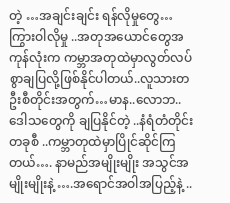တဲ့ …အချင်းချင်း ရန်လိုမှုတွေ… ကြွားဝါလိုမှု ..အတုအယောင်တွေအကုန်လုံးက ကမ္ဘာအတုထဲမှာလွတ်လပ်စွာချပြလို့ဖြစ်နိုင်ပါတယ်..လူသားတဦးစီတိုင်းအတွက်…မာန..လောဘ..ဒေါသတွေကို ချပြနိုင်တဲ့ ..နံရံတံတိုင်းတခုစီ ..ကမ္ဘာတုထဲမှာပြိုင်ဆိုင်ကြတယ်…. နာမည်အမျိုးမျိုး အသွင်အမျိုးမျိုးနဲ့ ….အရောင်အဝါအပြည့်နဲ့ ..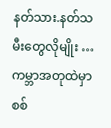နတ်သား.နတ်သမီးတွေလိုမျိုး …ကမ္ဘာအတုထဲမှာ စစ်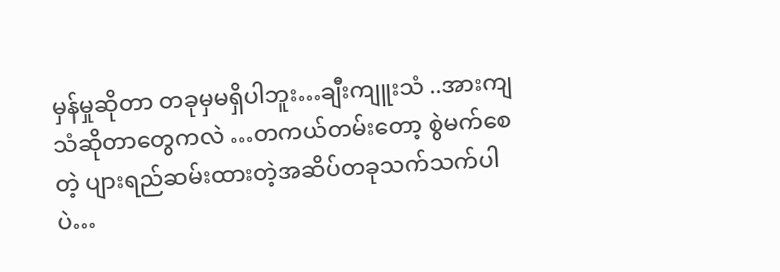မှန်မှုဆိုတာ တခုမှမရှိပါဘူး…ချီးကျူးသံ ..အားကျသံဆိုတာတွေကလဲ …တကယ်တမ်းတော့ စွဲမက်စေတဲ့ ပျားရည်ဆမ်းထားတဲ့အဆိပ်တခုသက်သက်ပါပဲ…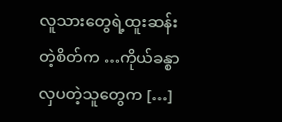လူသားတွေရဲ့ထူးဆန်းတဲ့စိတ်က …ကိုယ်ခန္စာလှပတဲ့သူတွေက […]